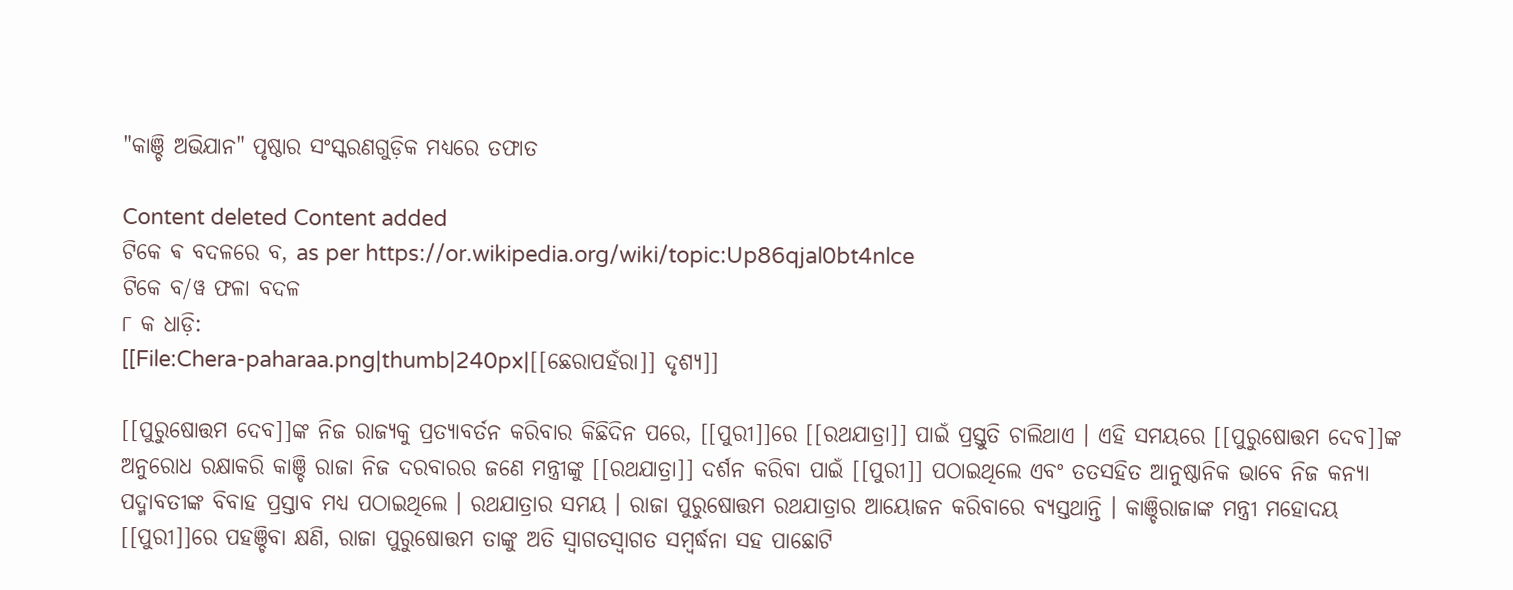"କାଞ୍ଚି ଅଭିଯାନ" ପୃଷ୍ଠାର ସଂସ୍କରଣ‌ଗୁଡ଼ିକ ମଧ୍ୟରେ ତଫାତ

Content deleted Content added
ଟିକେ ଵ ବଦଳରେ ବ, as per https://or.wikipedia.org/wiki/topic:Up86qjal0bt4nlce
ଟିକେ ବ/ୱ ଫଳା ବଦଳ
୮ କ ଧାଡ଼ି:
[[File:Chera-paharaa.png|thumb|240px|[[ଛେରାପହଁରା]] ଦୃଶ୍ୟ]]

[[ପୁରୁଷୋତ୍ତମ ଦେବ]]ଙ୍କ ନିଜ ରାଜ୍ୟକୁ ପ୍ରତ୍ୟାବର୍ତନ କରିବାର କିଛିଦିନ ପରେ, [[ପୁରୀ]]ରେ [[ରଥଯାତ୍ରା]] ପାଇଁ ପ୍ରସ୍ତୁତି ଚାଲିଥାଏ । ଏହି ସମୟରେ [[ପୁରୁଷୋତ୍ତମ ଦେବ]]ଙ୍କ ଅନୁରୋଧ ରକ୍ଷାକରି କାଞ୍ଚି ରାଜା ନିଜ ଦରବାରର ଜଣେ ମନ୍ତ୍ରୀଙ୍କୁ [[ରଥଯାତ୍ରା]] ଦର୍ଶନ କରିବା ପାଇଁ [[ପୁରୀ]] ପଠାଇଥିଲେ ଏବଂ ତତସହିତ ଆନୁଷ୍ଠାନିକ ଭାବେ ନିଜ କନ୍ୟା ପଦ୍ମାବତୀଙ୍କ ବିବାହ ପ୍ରସ୍ତାବ ମଧ୍ୟ ପଠାଇଥିଲେ । ରଥଯାତ୍ରାର ସମୟ । ରାଜା ପୁରୁଷୋତ୍ତମ ରଥଯାତ୍ରାର ଆୟୋଜନ କରିବାରେ ବ୍ୟସ୍ତଥାନ୍ତି । କାଞ୍ଚିରାଜାଙ୍କ ମନ୍ତ୍ରୀ ମହୋଦୟ [[ପୁରୀ]]ରେ ପହଞ୍ଚିବା କ୍ଷଣି, ରାଜା ପୁରୁଷୋତ୍ତମ ତାଙ୍କୁ ଅତି ସ୍ବାଗତସ୍ୱାଗତ ସମ୍ବର୍ଦ୍ଧନା ସହ ପାଛୋଟି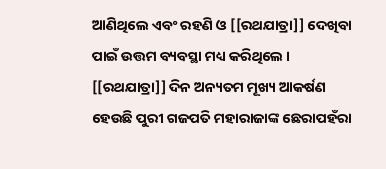ଆଣିଥିଲେ ଏବଂ ରହଣି ଓ [[ରଥଯାତ୍ରା]] ଦେଖିବା ପାଇଁ ଉତ୍ତମ ବ୍ୟବସ୍ଥା ମଧ୍ୟ କରିଥିଲେ । [[ରଥଯାତ୍ରା]] ଦିନ ଅନ୍ୟତମ ମୂଖ୍ୟ ଆକର୍ଷଣ ହେଉଛି ପୁରୀ ଗଜପତି ମହାରାଜାଙ୍କ ଛେରାପହଁରା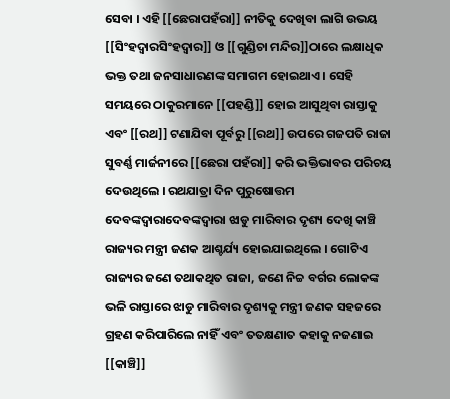ସେବା । ଏହି [[ଛେରାପହଁରା]] ନୀତିକୁ ଦେଖିବା ଲାଗି ଉଭୟ [[ସିଂହଦ୍ବାରସିଂହଦ୍ୱାର]] ଓ [[ଗୁଣ୍ଡିଚା ମନ୍ଦିର]]ଠାରେ ଲକ୍ଷାଧିକ ଭକ୍ତ ତଥା ଜନସାଧାରଣଙ୍କ ସମାଗମ ହୋଇଥାଏ । ସେହି ସମୟରେ ଠାକୁରମାନେ [[ପହଣ୍ଡି]] ହୋଇ ଆସୁଥିବା ରାସ୍ତାକୁ ଏବଂ [[ରଥ]] ଟଣାଯିବା ପୂର୍ବରୁ [[ରଥ]] ଉପରେ ଗଜପତି ରାଜା ସୁବର୍ଣ୍ଣ ମାର୍ଜନୀରେ [[ଛେରା ପହଁରା]] କରି ଭକ୍ତିଭାବର ପରିଚୟ ଦେଉଥିଲେ । ରଥଯାତ୍ରା ଦିନ ପୁରୁଷୋତ୍ତମ ଦେବଙ୍କଦ୍ବାରାଦେବଙ୍କଦ୍ୱାରା ଝାଡୁ ମାରିବାର ଦୃଶ୍ୟ ଦେଖି କାଞ୍ଚି ରାଜ୍ୟର ମନ୍ତ୍ରୀ ଜଣକ ଆଶ୍ଚର୍ଯ୍ୟ ହୋଇଯାଇଥିଲେ । ଗୋଟିଏ ରାଜ୍ୟର ଜଣେ ତଥାକଥିତ ରାଜା, ଜଣେ ନିଚ୍ଚ ବର୍ଗର ଲୋକଙ୍କ ଭଳି ରାସ୍ତାରେ ଝାଡୁ ମାରିବାର ଦୃଶ୍ୟକୁ ମନ୍ତ୍ରୀ ଜଣକ ସହଜରେ ଗ୍ରହଣ କରିପାରିଲେ ନାହିଁ ଏବଂ ତତକ୍ଷଣାତ କହାକୁ ନଜଣାଇ [[କାଞ୍ଚି]]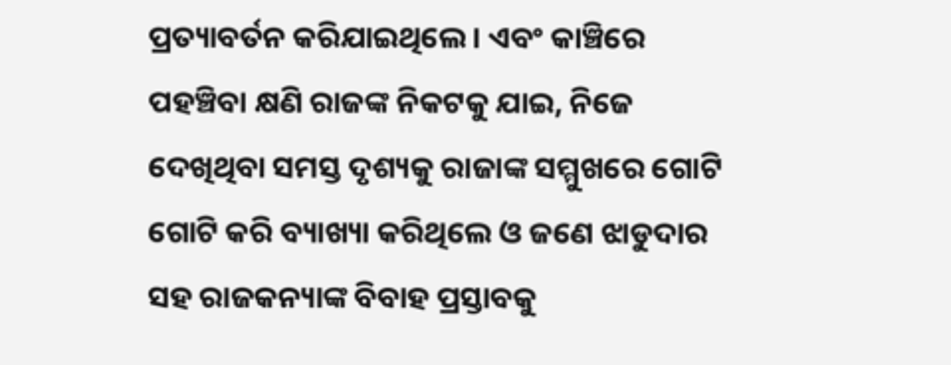ପ୍ରତ୍ୟାବର୍ତନ କରିଯାଇଥିଲେ । ଏବଂ କାଞ୍ଚିରେ ପହଞ୍ଚିବା କ୍ଷଣି ରାଜଙ୍କ ନିକଟକୁ ଯାଇ, ନିଜେ ଦେଖିଥିବା ସମସ୍ତ ଦୃଶ୍ୟକୁ ରାଜାଙ୍କ ସମ୍ମୁଖରେ ଗୋଟି ଗୋଟି କରି ବ୍ୟାଖ୍ୟା କରିଥିଲେ ଓ ଜଣେ ଝାଡୁଦାର ସହ ରାଜକନ୍ୟାଙ୍କ ବିବାହ ପ୍ରସ୍ତାବକୁ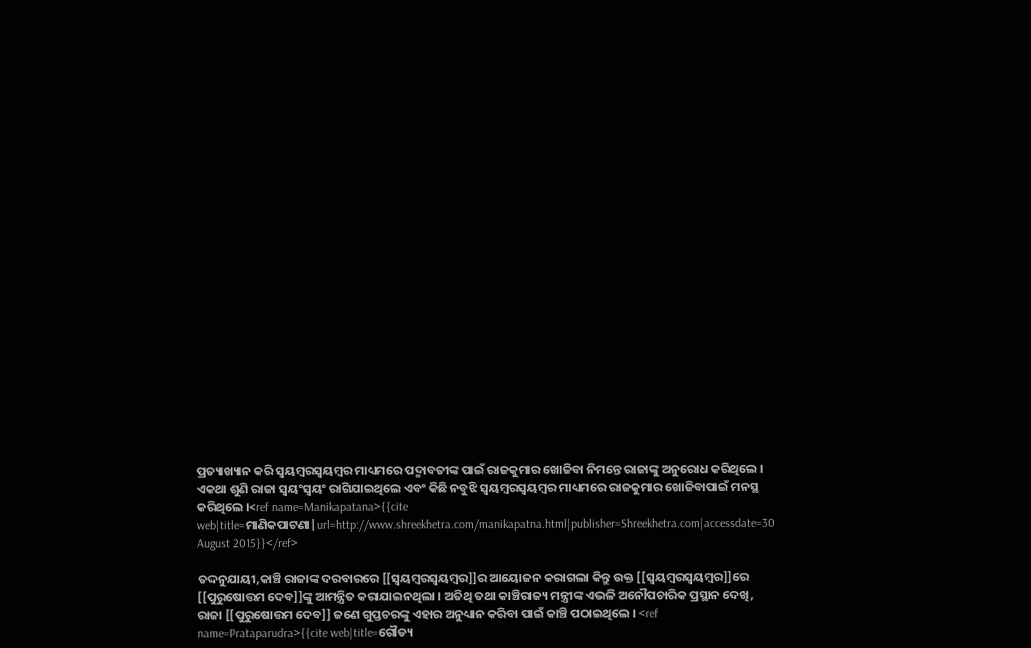ପ୍ରତ୍ୟାଖ୍ୟାନ କରି ସ୍ବୟମ୍ବରସ୍ୱୟମ୍ବର ମାଧ୍ୟମରେ ପଦ୍ମାବତୀଙ୍କ ପାଇଁ ରାଜକୁମାର ଖୋଜିବା ନିମନ୍ତେ ରାଜାଙ୍କୁ ଅନୁରୋଧ କରିଥିଲେ । ଏକଥା ଶୁଣି ରାଜା ସ୍ବୟଂସ୍ୱୟଂ ରାଗିଯାଇଥିଲେ ଏବଂ କିଛି ନବୁଝି ସ୍ବୟମ୍ବରସ୍ୱୟମ୍ବର ମାଧ୍ୟମରେ ରାଜକୁମାର ଖୋଜିବାପାଇଁ ମନସ୍ଥ କରିଥିଲେ ।<ref name=Manikapatana>{{cite web|title=ମାଣିକପାଟଣା|url=http://www.shreekhetra.com/manikapatna.html|publisher=Shreekhetra.com|accessdate=30 August 2015}}</ref>

ତଦ୍ଦନୁଯାୟୀ,କାଞ୍ଚି ରାଜାଙ୍କ ଦରବାରରେ [[ସ୍ବୟମ୍ବରସ୍ୱୟମ୍ବର]]ର ଆୟୋଜନ କରାଗଲା କିନ୍ତୁ ଉକ୍ତ [[ସ୍ବୟମ୍ବରସ୍ୱୟମ୍ବର]]ରେ [[ପୁରୁଷୋତ୍ତମ ଦେବ]]ଙ୍କୁ ଆମନ୍ତ୍ରିତ କରାଯାଇନଥିଲା । ଅତିଥି ତଥା କାଞ୍ଚିରାଜ୍ୟ ମନ୍ତ୍ରୀଙ୍କ ଏଭଳି ଅନୌପଚାରିକ ପ୍ରସ୍ଥାନ ଦେଖି, ରାଜା [[ପୁରୁଷୋତ୍ତମ ଦେବ]] ଜଣେ ଗୁପ୍ତଚରଙ୍କୁ ଏହାର ଅନୁଧ୍ୟାନ କରିବା ପାଇଁ କାଞ୍ଚି ପଠାଇଥିଲେ । <ref name=Prataparudra>{{cite web|title=ଗୌଡ୍ୟ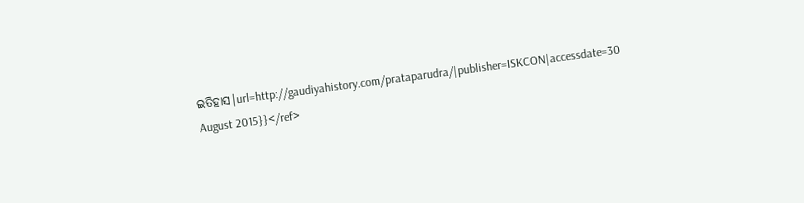ଇତିହାସ|url=http://gaudiyahistory.com/prataparudra/|publisher=ISKCON|accessdate=30 August 2015}}</ref>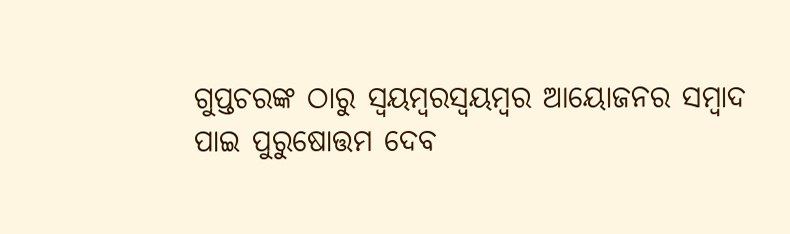ଗୁପ୍ତଚରଙ୍କ ଠାରୁ ସ୍ବୟମ୍ବରସ୍ୱୟମ୍ବର ଆୟୋଜନର ସମ୍ବାଦ ପାଇ ପୁରୁଷୋତ୍ତମ ଦେବ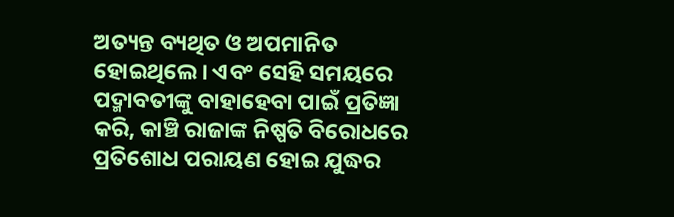ଅତ୍ୟନ୍ତ ବ୍ୟଥିତ ଓ ଅପମାନିତ ହୋଇଥିଲେ । ଏବଂ ସେହି ସମୟରେ ପଦ୍ମାବତୀଙ୍କୁ ବାହାହେବା ପାଇଁ ପ୍ରତିଜ୍ଞା କରି, କାଞ୍ଚି ରାଜାଙ୍କ ନିଷ୍ପତି ବିରୋଧରେ ପ୍ରତିଶୋଧ ପରାୟଣ ହୋଇ ଯୁଦ୍ଧର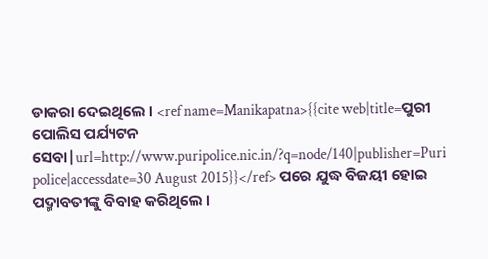ଡାକରା ଦେଇଥିଲେ । <ref name=Manikapatna>{{cite web|title=ପୁରୀ ପୋଲିସ ପର୍ଯ୍ୟଟନ ସେବା|url=http://www.puripolice.nic.in/?q=node/140|publisher=Puri police|accessdate=30 August 2015}}</ref> ପରେ ଯୁଦ୍ଧ ବିଜୟୀ ହୋଇ ପଦ୍ମାବତୀଙ୍କୁ ବିବାହ କରିଥିଲେ ।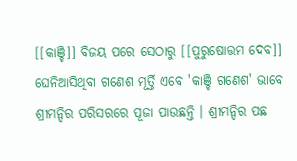[[କାଞ୍ଚି]] ବିଜୟ ପରେ ସେଠାରୁ [[ପୁରୁଷୋତ୍ତମ ଦେବ]] ଘେନିଆସିଥିବା ଗଣେଶ ମୂର୍ତ୍ତି ଏବେ 'କାଞ୍ଚି ଗଣେଶ' ଭାବେ ଶ୍ରୀମନ୍ଦିର ପରିସରରେ ପୂଜା ପାଉଛନ୍ତି । ଶ୍ରୀମନ୍ଦିର ପଛ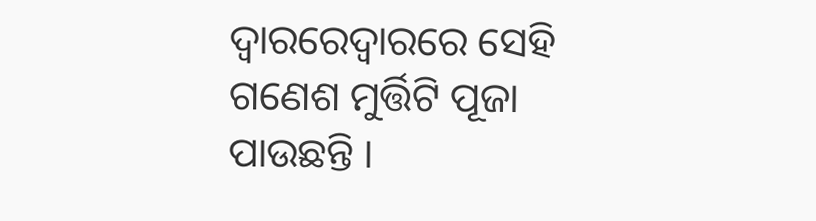ଦ୍ବାରରେଦ୍ୱାରରେ ସେହି ଗଣେଶ ମୁର୍ତ୍ତିଟି ପୂଜା ପାଉଛନ୍ତି ।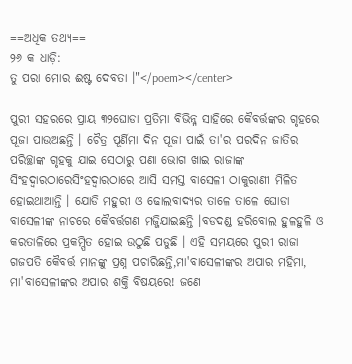==ଅଧିକ ତଥ୍ୟ==
୨୬ କ ଧାଡ଼ି:
ତୁ ପରା ମୋର ଈଷ୍ଟ ଦେବତା ।"</poem></center>

ପୁରୀ ସହରରେ ପ୍ରାୟ ୩୨ଘୋଡା ପ୍ରତିମା ବିଭିନ୍ନ୍ନ ସାହିରେ କୈବର୍ତ୍ତଙ୍କର ଗୃହରେ ପୂଜା ପାଉଅଛନ୍ତି । ଚୈତ୍ର ପୂର୍ଣିମା ଦିନ ପୂଜା ପାଇଁ ତା'ର ପରଦିନ ଜାତିର ପରିଚ୍ଛାଙ୍କ ଗୃହକୁ ଯାଇ ସେଠାରୁ ପଣା ଭୋଗ ଖାଇ ରାଜାଙ୍କ ସିଂହଦ୍ବାରଠାରେସିଂହଦ୍ୱାରଠାରେ ଆସି ସମସ୍ତ ବାସେଳୀ ଠାକୁରାଣୀ ମିଳିତ ହୋଇଥାଆନ୍ତି । ଯୋଡି ମହୁରୀ ଓ ଢୋଲବାଦ୍ୟର ତାଳେ ତାଳେ ଘୋଡା ବାସେଳୀଙ୍କ ନାଚରେ କୈବର୍ତ୍ତଗଣ ମଜ୍ଜିଯାଇଛନ୍ତି ।ବଡଦଣ୍ଡ ହରିବୋଲ ହୁଳହୁଳି ଓ କରତାଳିରେ ପ୍ରକମ୍ପିତ ହୋଇ ଉଠୁଛି ପଡୁଛି । ଏହି ସମୟରେ ପୁରୀ ରାଜା ଗଜପତି କୈବର୍ତ୍ତ ମାନଙ୍କୁ ପ୍ରଶ୍ନ ପଚାରିଛନ୍ତି,ମା'ବାସେଳୀଙ୍କର ଅପାର ମହିମା, ମା'ବାସେଳୀଙ୍କର ଅପାର ଶକ୍ତି ବିଷୟରେ! ଜଣେ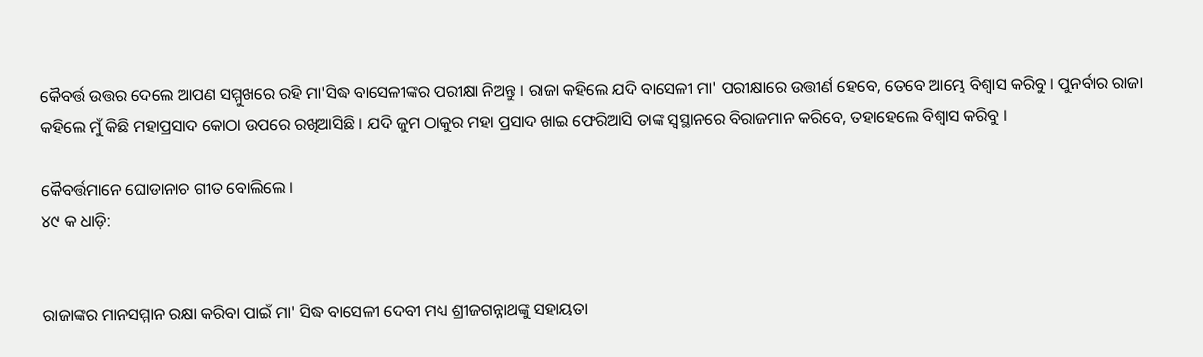କୈବର୍ତ୍ତ ଉତ୍ତର ଦେଲେ ଆପଣ ସମ୍ମୁଖରେ ରହି ମା'ସିଦ୍ଧ ବାସେଳୀଙ୍କର ପରୀକ୍ଷା ନିଅନ୍ତୁ । ରାଜା କହିଲେ ଯଦି ବାସେଳୀ ମା' ପରୀକ୍ଷାରେ ଉତ୍ତୀର୍ଣ ହେବେ, ତେବେ ଆମ୍ଭେ ବିଶ୍ୱାସ କରିବୁ । ପୁନର୍ବାର ରାଜା କହିଲେ ମୁଁ କିଛି ମହାପ୍ରସାଦ କୋଠା ଉପରେ ରଖିଆସିଛି । ଯଦି ଜୁମ ଠାକୁର ମହା ପ୍ରସାଦ ଖାଇ ଫେରିଆସି ତାଙ୍କ ସ୍ୱସ୍ଥାନରେ ବିରାଜମାନ କରିବେ, ତହାହେଲେ ବିଶ୍ୱାସ କରିବୁ ।

କୈବର୍ତ୍ତମାନେ ଘୋଡାନାଚ ଗୀତ ବୋଲିଲେ ।
୪୯ କ ଧାଡ଼ି:


ରାଜାଙ୍କର ମାନସମ୍ମାନ ରକ୍ଷା କରିବା ପାଇଁ ମା' ସିଦ୍ଧ ବାସେଳୀ ଦେବୀ ମଧ୍ୟ ଶ୍ରୀଜଗନ୍ନାଥଙ୍କୁ ସହାୟତା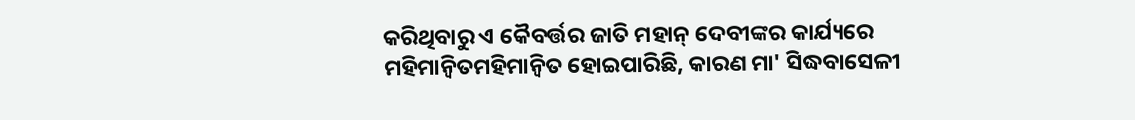କରିଥିବାରୁ ଏ କୈବର୍ତ୍ତର ଜାତି ମହାନ୍ ଦେବୀଙ୍କର କାର୍ଯ୍ୟରେ ମହିମାନ୍ବିତମହିମାନ୍ୱିତ ହୋଇପାରିଛି, କାରଣ ମା' ସିଦ୍ଧବାସେଳୀ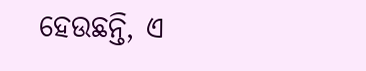ହେଉଛନ୍ତି, ଏ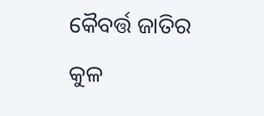କୈବର୍ତ୍ତ ଜାତିର କୁଳ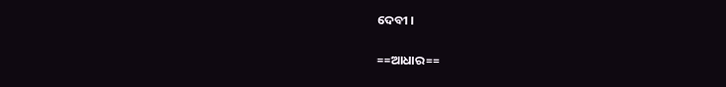ଦେବୀ ।

==ଆଧାର==